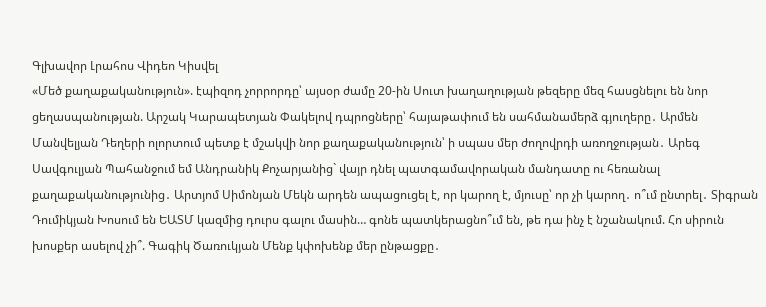Գլխավոր Լրահոս Վիդեո Կիսվել
«Մեծ քաղաքականություն». էպիզոդ չորրորդը՝ այսօր ժամը 20-ին Սուտ խաղաղության թեզերը մեզ հասցնելու են նոր ցեղասպանության. Արշակ Կարապետյան Փակելով դպրոցները՝ հայաթափում են սահմանամերձ գյուղերը․ Արմեն Մանվելյան Դեղերի ոլորտում պետք է մշակվի նոր քաղաքականություն՝ ի սպաս մեր ժողովրդի առողջության․ Արեգ Սավգուլյան Պահանջում եմ Անդրանիկ Քոչարյանից` վայր դնել պատգամավորական մանդատը ու հեռանալ քաղաքականությունից․ Արտյոմ Սիմոնյան Մեկն արդեն ապացուցել է, որ կարող է, մյուսը՝ որ չի կարող․ ո՞ւմ ընտրել․ Տիգրան Դումիկյան Խոսում են ԵԱՏՄ կազմից դուրս գալու մասին… գոնե պատկերացնո՞ւմ են, թե դա ինչ է նշանակում. Հո սիրուն խոսքեր ասելով չի՞. Գագիկ Ծառուկյան Մենք կփոխենք մեր ընթացքը․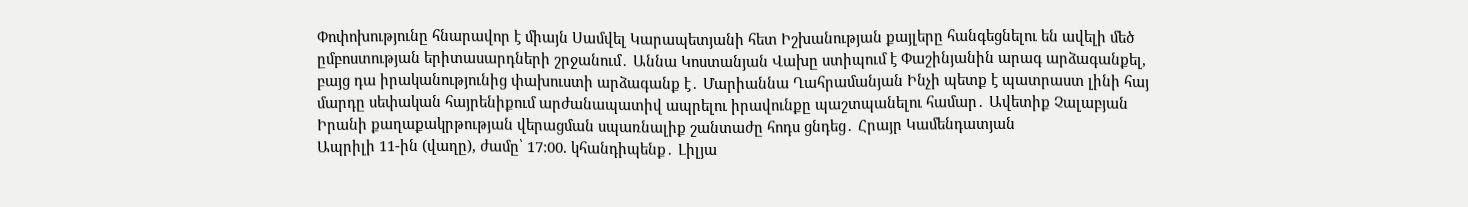Փոփոխությունը հնարավոր է միայն Սամվել Կարապետյանի հետ Իշխանության քայլերը հանգեցնելու են ավելի մեծ ըմբոստության երիտասարդների շրջանում․ Աննա Կոստանյան Վախը ստիպում է Փաշինյանին արագ արձագանքել, բայց դա իրականությունից փախուստի արձագանք է․ Մարիաննա Ղահրամանյան Ինչի պետք է պատրաստ լինի հայ մարդը սեփական հայրենիքում արժանապատիվ ապրելու իրավունքը պաշտպանելու համար․ Ավետիք Չալաբյան Իրանի քաղաքակրթության վերացման սպառնալիք շանտաժը հոդս ցնդեց․ Հրայր Կամենդատյան
Ապրիլի 11-ին (վաղը), ժամը՝ 17:00. կհանդիպենք․ Լիլյա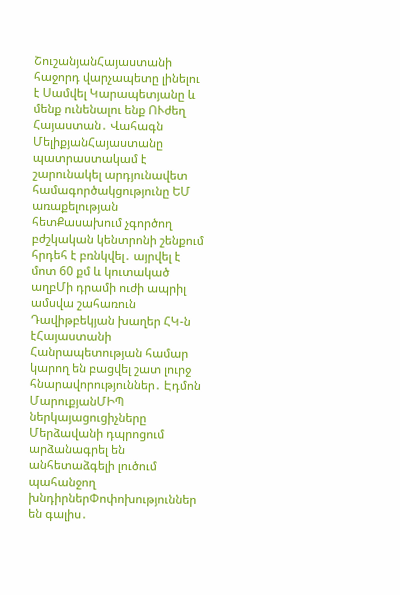ՇուշանյանՀայաստանի հաջորդ վարչապետը լինելու է Սամվել Կարապետյանը և մենք ունենալու ենք ՈՒժեղ Հայաստան․ Վահագն ՄելիքյանՀայաստանը պատրաստակամ է շարունակել արդյունավետ համագործակցությունը ԵՄ առաքելության հետՔասախում չգործող բժշկական կենտրոնի շենքում հրդեհ է բռնկվել․ այրվել է մոտ 60 քմ և կուտակած աղբՄի դրամի ուժի ապրիլ ամսվա շահառուն Դավիթբեկյան խաղեր ՀԿ-ն էՀայաստանի Հանրապետության համար կարող են բացվել շատ լուրջ հնարավորություններ․ Էդմոն ՄարուքյանՄԻՊ ներկայացուցիչները Մերձավանի դպրոցում արձանագրել են անհետաձգելի լուծում պահանջող խնդիրներՓոփոխություններ են գալիս․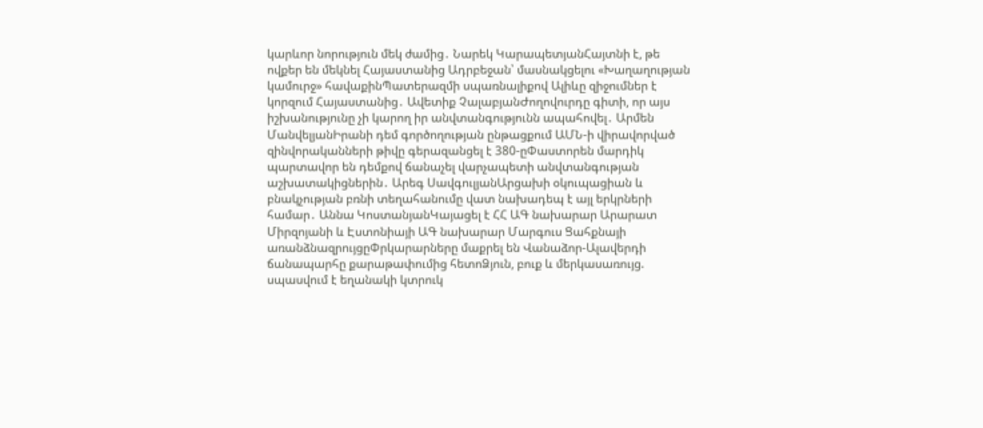կարևոր նորություն մեկ ժամից․ Նարեկ ԿարապետյանՀայտնի է, թե ովքեր են մեկնել Հայաստանից Ադրբեջան՝ մասնակցելու «Խաղաղության կամուրջ» հավաքինՊատերազմի սպառնալիքով Ալիևը զիջումներ է կորզում Հայաստանից․ Ավետիք ՉալաբյանԺողովուրդը գիտի, որ այս իշխանությունը չի կարող իր անվտանգությունն ապահովել․ Արմեն ՄանվելյանԻրանի դեմ գործողության ընթացքում ԱՄՆ-ի վիրավորված զինվորականների թիվը գերազանցել է 380-ըՓաստորեն մարդիկ պարտավոր են դեմքով ճանաչել վարչապետի անվտանգության աշխատակիցներին․ Արեգ ՍավգուլյանԱրցախի օկուպացիան և բնակչության բռնի տեղահանումը վատ նախադեպ է այլ երկրների համար․ Աննա ԿոստանյանԿայացել է ՀՀ ԱԳ նախարար Արարատ Միրզոյանի և Էստոնիայի ԱԳ նախարար Մարգուս Ցահքնայի առանձնազրույցըՓրկարարները մաքրել են Վանաձոր-Ալավերդի ճանապարհը քարաթափումից հետոՁյուն, բուք և մերկասառույց. սպասվում է եղանակի կտրուկ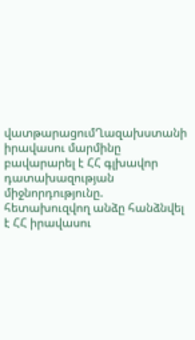վատթարացումՂազախստանի իրավասու մարմինը բավարարել է ՀՀ գլխավոր դատախազության միջնորդությունը. հետախուզվող անձը հանձնվել է ՀՀ իրավասու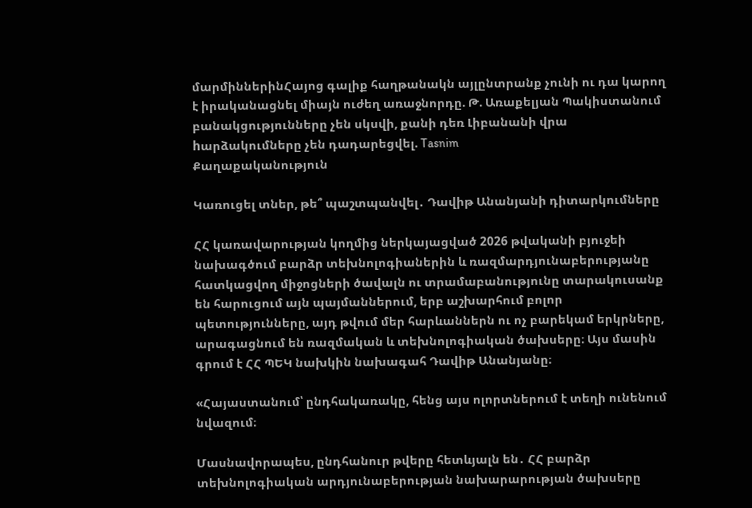մարմիններինՀայոց գալիք հաղթանակն այլընտրանք չունի ու դա կարող է իրականացնել միայն ուժեղ առաջնորդը. Թ. Առաքելյան Պակիստանում բանակցությունները չեն սկսվի, քանի դեռ Լիբանանի վրա hարձակումները չեն դադարեցվել. Tasnim
Քաղաքականություն

Կառուցել տներ, թե՞ պաշտպանվել․ Դավիթ Անանյանի դիտարկումները

ՀՀ կառավարության կողմից ներկայացված 2026 թվականի բյուջեի նախագծում բարձր տեխնոլոգիաներին և ռազմարդյունաբերությանը հատկացվող միջոցների ծավալն ու տրամաբանությունը տարակուսանք են հարուցում այն պայմաններում, երբ աշխարհում բոլոր պետությունները, այդ թվում մեր հարևաններն ու ոչ բարեկամ երկրները, արագացնում են ռազմական և տեխնոլոգիական ծախսերը։ Այս մասին գրում է ՀՀ ՊԵԿ նախկին նախագահ Դավիթ Անանյանը։

«Հայաստանում՝ ընդհակառակը, հենց այս ոլորտներում է տեղի ունենում նվազում։

Մասնավորապես, ընդհանուր թվերը հետևյալն են․ ՀՀ բարձր տեխնոլոգիական արդյունաբերության նախարարության ծախսերը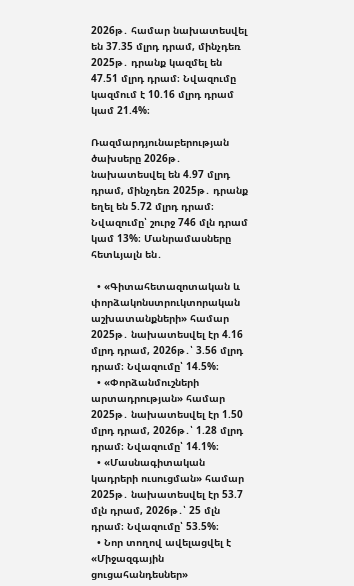2026թ․ համար նախատեսվել են 37.35 մլրդ դրամ, մինչդեռ 2025թ․ դրանք կազմել են 47.51 մլրդ դրամ։ Նվազումը կազմում է 10.16 մլրդ դրամ կամ 21.4%։

Ռազմարդյունաբերության ծախսերը 2026թ․ նախատեսվել են 4.97 մլրդ դրամ, մինչդեռ 2025թ․ դրանք եղել են 5.72 մլրդ դրամ։ Նվազումը՝ շուրջ 746 մլն դրամ կամ 13%։ Մանրամասները հետևյալն են․

  • «Գիտահետազոտական և փորձակոնստրուկտորական աշխատանքների» համար 2025թ․ նախատեսվել էր 4.16 մլրդ դրամ, 2026թ․՝ 3.56 մլրդ դրամ։ Նվազումը՝ 14.5%։
  • «Փորձանմուշների արտադրության» համար 2025թ․ նախատեսվել էր 1.50 մլրդ դրամ, 2026թ․՝ 1.28 մլրդ դրամ։ Նվազումը՝ 14.1%։
  • «Մասնագիտական կադրերի ուսուցման» համար 2025թ․ նախատեսվել էր 53.7 մլն դրամ, 2026թ․՝ 25 մլն դրամ։ Նվազումը՝ 53.5%։
  • Նոր տողով ավելացվել է «Միջազգային ցուցահանդեսներ»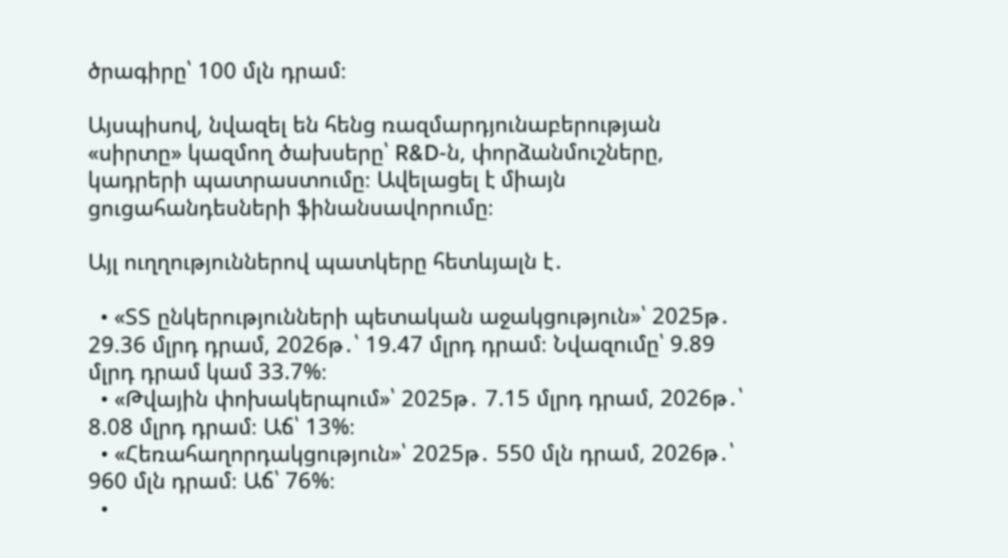ծրագիրը՝ 100 մլն դրամ։

Այսպիսով, նվազել են հենց ռազմարդյունաբերության «սիրտը» կազմող ծախսերը՝ R&D-ն, փորձանմուշները, կադրերի պատրաստումը։ Ավելացել է միայն ցուցահանդեսների ֆինանսավորումը։

Այլ ուղղություններով պատկերը հետևյալն է․

  • «ՏՏ ընկերությունների պետական աջակցություն»՝ 2025թ․ 29.36 մլրդ դրամ, 2026թ․՝ 19.47 մլրդ դրամ։ Նվազումը՝ 9.89 մլրդ դրամ կամ 33.7%։
  • «Թվային փոխակերպում»՝ 2025թ․ 7.15 մլրդ դրամ, 2026թ․՝ 8.08 մլրդ դրամ։ Աճ՝ 13%։
  • «Հեռահաղորդակցություն»՝ 2025թ․ 550 մլն դրամ, 2026թ․՝ 960 մլն դրամ։ Աճ՝ 76%։
  •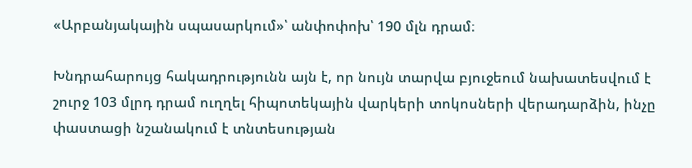«Արբանյակային սպասարկում»՝ անփոփոխ՝ 190 մլն դրամ։

Խնդրահարույց հակադրությունն այն է, որ նույն տարվա բյուջեում նախատեսվում է շուրջ 103 մլրդ դրամ ուղղել հիպոտեկային վարկերի տոկոսների վերադարձին, ինչը փաստացի նշանակում է տնտեսության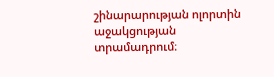շինարարության ոլորտին աջակցության տրամադրում։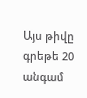Այս թիվը գրեթե 20 անգամ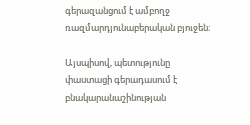գերազանցում է ամբողջ ռազմարդյունաբերական բյուջեն։

Այսպիսով, պետությունը փաստացի գերադասում է բնակարանաշինության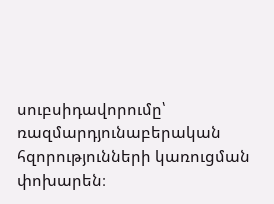սուբսիդավորումը՝ ռազմարդյունաբերական հզորությունների կառուցման փոխարեն։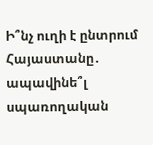Ի՞նչ ուղի է ընտրում Հայաստանը․ ապավինե՞լ սպառողական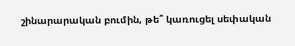շինարարական բումին, թե՞ կառուցել սեփական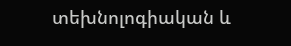տեխնոլոգիական և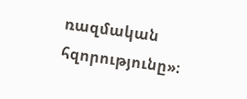ռազմական հզորությունը»։